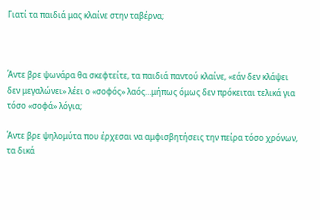Γιατί τα παιδιά μας κλαίνε στην ταβέρνα;



Άντε βρε ψωνάρα θα σκεφτείτε, τα παιδιά παντού κλαίνε, «εάν δεν κλάψει δεν μεγαλώνει» λέει ο «σοφός» λαός…μήπως όμως δεν πρόκειται τελικά για τόσο «σοφά» λόγια;

Άντε βρε ψηλομύτα που έρχεσαι να αμφισβητήσεις την πείρα τόσο χρόνων, τα δικά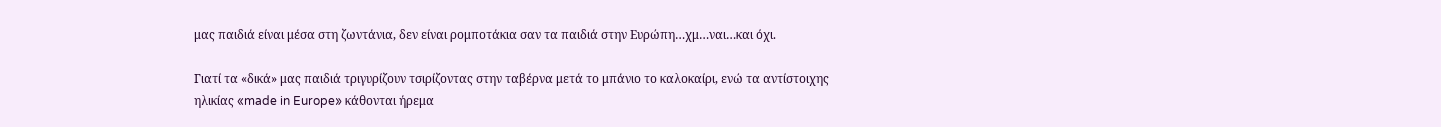μας παιδιά είναι μέσα στη ζωντάνια, δεν είναι ρομποτάκια σαν τα παιδιά στην Ευρώπη…χμ…ναι…και όχι.

Γιατί τα «δικά» μας παιδιά τριγυρίζουν τσιρίζοντας στην ταβέρνα μετά το μπάνιο το καλοκαίρι, ενώ τα αντίστοιχης ηλικίας «made in Europe» κάθονται ήρεμα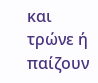και τρώνε ή παίζουν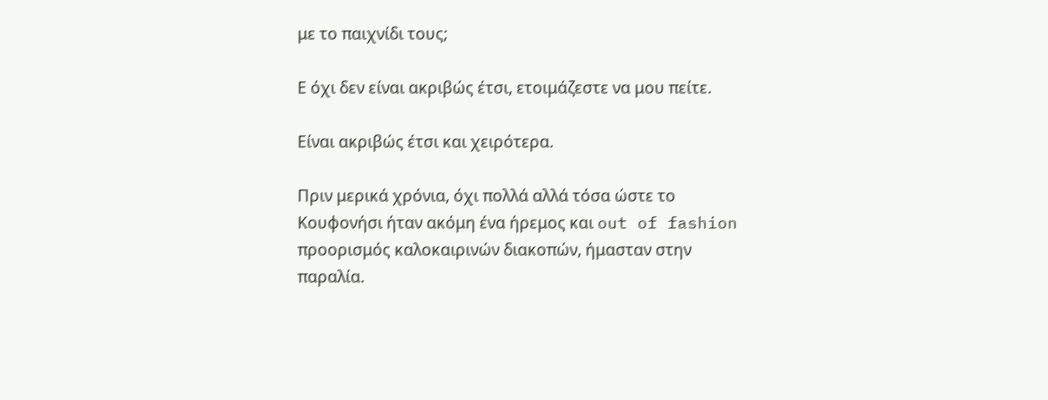με το παιχνίδι τους;

Ε όχι δεν είναι ακριβώς έτσι, ετοιμάζεστε να μου πείτε.

Είναι ακριβώς έτσι και χειρότερα.

Πριν μερικά χρόνια, όχι πολλά αλλά τόσα ώστε το Κουφονήσι ήταν ακόμη ένα ήρεμος και out of fashion προορισμός καλοκαιρινών διακοπών, ήμασταν στην παραλία.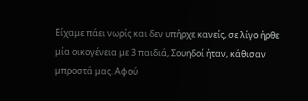Είχαμε πάει νωρίς και δεν υπήρχε κανείς, σε λίγο ήρθε μία οικογένεια με 3 παιδιά, Σουηδοί ήταν, κάθισαν μπροστά μας. Αφού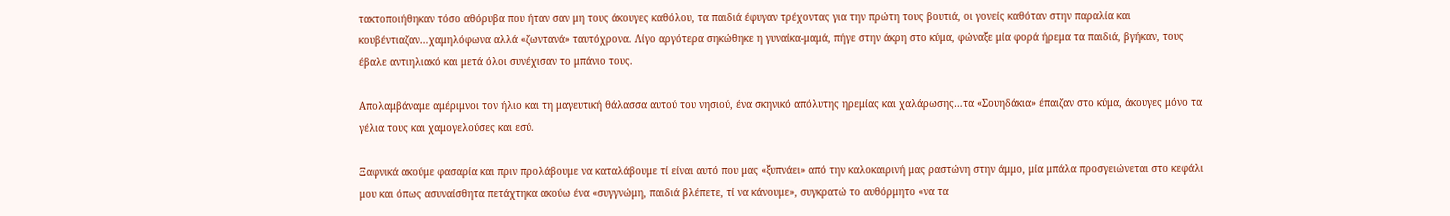τακτοποιήθηκαν τόσο αθόρυβα που ήταν σαν μη τους άκουγες καθόλου, τα παιδιά έφυγαν τρέχοντας για την πρώτη τους βουτιά, οι γονείς καθόταν στην παραλία και κουβέντιαζαν…χαμηλόφωνα αλλά «ζωντανά» ταυτόχρονα. Λίγο αργότερα σηκώθηκε η γυναίκα-μαμά, πήγε στην άκρη στο κύμα, φώναξε μία φορά ήρεμα τα παιδιά, βγήκαν, τους έβαλε αντιηλιακό και μετά όλοι συνέχισαν το μπάνιο τους.

Απολαμβάναμε αμέριμνοι τον ήλιο και τη μαγευτική θάλασσα αυτού του νησιού, ένα σκηνικό απόλυτης ηρεμίας και χαλάρωσης…τα «Σουηδάκια» έπαιζαν στο κύμα, άκουγες μόνο τα γέλια τους και χαμογελούσες και εσύ.

Ξαφνικά ακούμε φασαρία και πριν προλάβουμε να καταλάβουμε τί είναι αυτό που μας «ξυπνάει» από την καλοκαιρινή μας ραστώνη στην άμμο, μία μπάλα προσγειώνεται στο κεφάλι μου και όπως ασυναίσθητα πετάχτηκα ακούω ένα «συγγνώμη, παιδιά βλέπετε, τί να κάνουμε», συγκρατώ το αυθόρμητο «να τα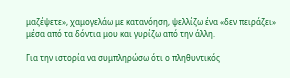μαζέψετε», χαμογελάω με κατανόηση, ψελλίζω ένα «δεν πειράζει» μέσα από τα δόντια μου και γυρίζω από την άλλη.

Για την ιστορία να συμπληρώσω ότι ο πληθυντικός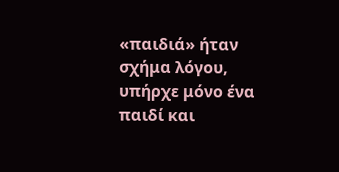«παιδιά» ήταν σχήμα λόγου, υπήρχε μόνο ένα παιδί και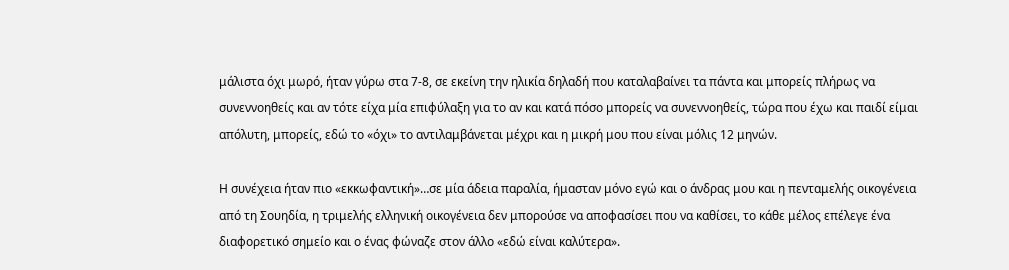μάλιστα όχι μωρό, ήταν γύρω στα 7-8, σε εκείνη την ηλικία δηλαδή που καταλαβαίνει τα πάντα και μπορείς πλήρως να συνεννοηθείς και αν τότε είχα μία επιφύλαξη για το αν και κατά πόσο μπορείς να συνεννοηθείς, τώρα που έχω και παιδί είμαι απόλυτη, μπορείς, εδώ το «όχι» το αντιλαμβάνεται μέχρι και η μικρή μου που είναι μόλις 12 μηνών.

Η συνέχεια ήταν πιο «εκκωφαντική»…σε μία άδεια παραλία, ήμασταν μόνο εγώ και ο άνδρας μου και η πενταμελής οικογένεια από τη Σουηδία, η τριμελής ελληνική οικογένεια δεν μπορούσε να αποφασίσει που να καθίσει, το κάθε μέλος επέλεγε ένα διαφορετικό σημείο και ο ένας φώναζε στον άλλο «εδώ είναι καλύτερα».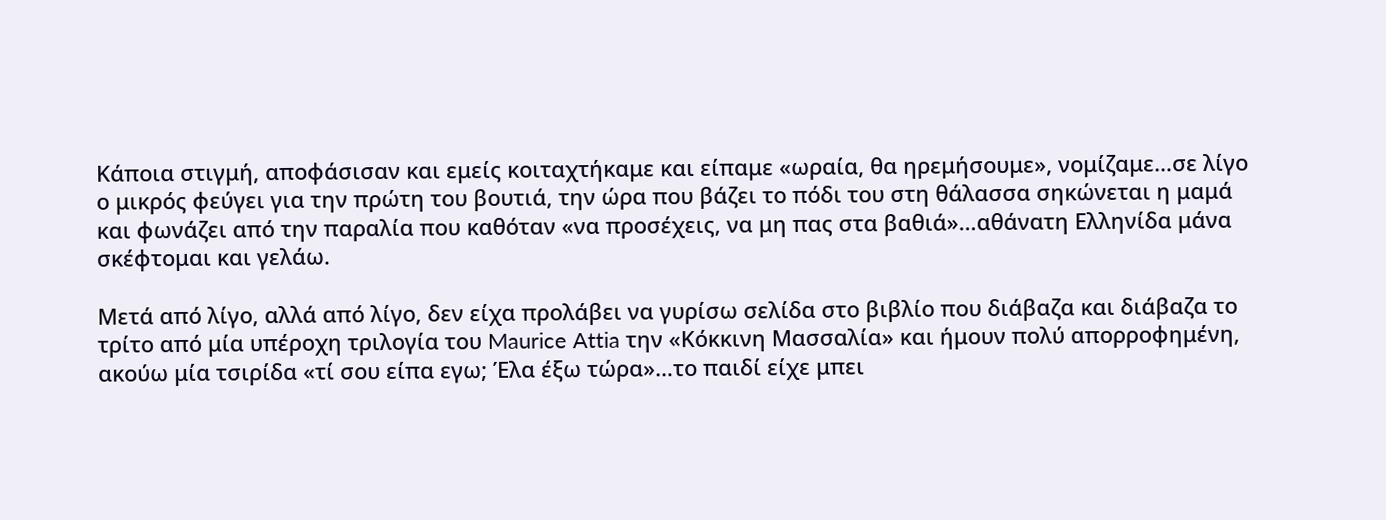Κάποια στιγμή, αποφάσισαν και εμείς κοιταχτήκαμε και είπαμε «ωραία, θα ηρεμήσουμε», νομίζαμε…σε λίγο ο μικρός φεύγει για την πρώτη του βουτιά, την ώρα που βάζει το πόδι του στη θάλασσα σηκώνεται η μαμά και φωνάζει από την παραλία που καθόταν «να προσέχεις, να μη πας στα βαθιά»…αθάνατη Ελληνίδα μάνα σκέφτομαι και γελάω.

Μετά από λίγο, αλλά από λίγο, δεν είχα προλάβει να γυρίσω σελίδα στο βιβλίο που διάβαζα και διάβαζα το τρίτο από μία υπέροχη τριλογία του Maurice Attia την «Κόκκινη Μασσαλία» και ήμουν πολύ απορροφημένη, ακούω μία τσιρίδα «τί σου είπα εγω; Έλα έξω τώρα»…το παιδί είχε μπει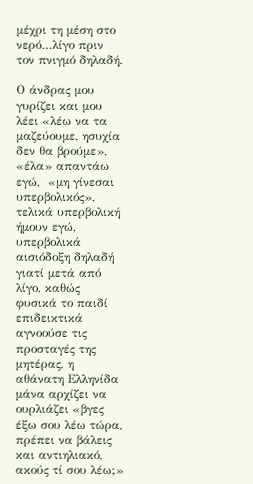μέχρι τη μέση στο νερό…λίγο πριν τον πνιγμό δηλαδή.

Ο άνδρας μου γυρίζει και μου λέει «λέω να τα μαζεύουμε, ησυχία δεν θα βρούμε»,  «έλα» απαντάω εγώ,  «μη γίνεσαι υπερβολικός», τελικά υπερβολική ήμουν εγώ, υπερβολικά αισιόδοξη δηλαδή γιατί μετά από λίγο, καθώς φυσικά το παιδί επιδεικτικά αγνοούσε τις προσταγές της μητέρας, η αθάνατη Ελληνίδα μάνα αρχίζει να ουρλιάζει «βγες έξω σου λέω τώρα, πρέπει να βάλεις και αντιηλιακό, ακούς τί σου λέω;»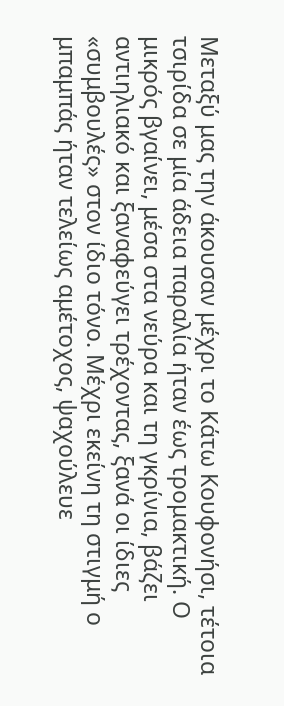Μεταξύ μας την άκουσαν μέχρι το Κάτω Κουφονήσι, τέτοια τσιρίδα σε μία άδεια παραλία ήταν έως τρομακτική. Ο μικρός βγαίνει, μέσα στα νεύρα και τη γκρίνια, βάζει αντιηλιακό και ξαναφεύγει τρέχοντας, ξανά οι ίδιες «συμβουλές» στον ίδιο τόνο. Μέχρι εκείνη τη στιγμή ο μπαμπάς ήταν τελείως αμέτοχος, ψαχούλευε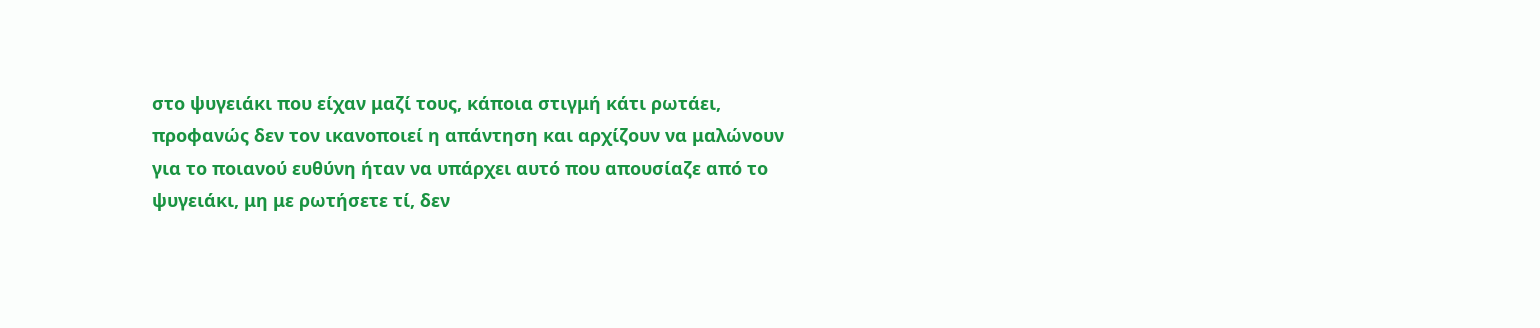στο ψυγειάκι που είχαν μαζί τους, κάποια στιγμή κάτι ρωτάει, προφανώς δεν τον ικανοποιεί η απάντηση και αρχίζουν να μαλώνουν για το ποιανού ευθύνη ήταν να υπάρχει αυτό που απουσίαζε από το ψυγειάκι, μη με ρωτήσετε τί, δεν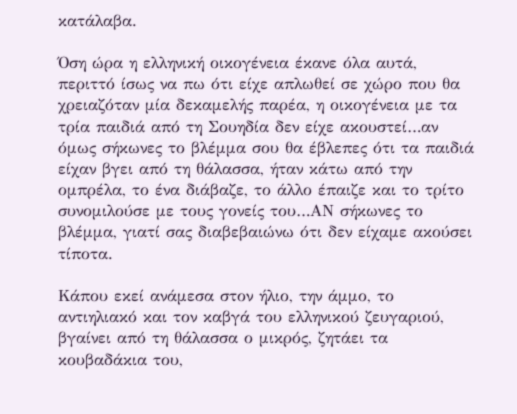κατάλαβα.

Όση ώρα η ελληνική οικογένεια έκανε όλα αυτά, περιττό ίσως να πω ότι είχε απλωθεί σε χώρο που θα χρειαζόταν μία δεκαμελής παρέα, η οικογένεια με τα τρία παιδιά από τη Σουηδία δεν είχε ακουστεί…αν όμως σήκωνες το βλέμμα σου θα έβλεπες ότι τα παιδιά είχαν βγει από τη θάλασσα, ήταν κάτω από την ομπρέλα, το ένα διάβαζε, το άλλο έπαιζε και το τρίτο συνομιλούσε με τους γονείς του…ΑΝ σήκωνες το βλέμμα, γιατί σας διαβεβαιώνω ότι δεν είχαμε ακούσει τίποτα.

Κάπου εκεί ανάμεσα στον ήλιο, την άμμο, το αντιηλιακό και τον καβγά του ελληνικού ζευγαριού, βγαίνει από τη θάλασσα ο μικρός, ζητάει τα κουβαδάκια του,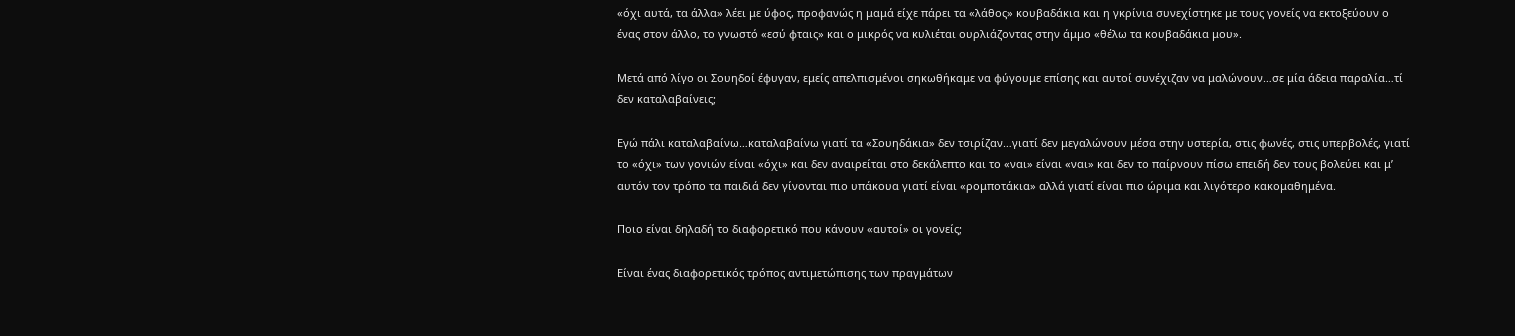«όχι αυτά, τα άλλα» λέει με ύφος, προφανώς η μαμά είχε πάρει τα «λάθος» κουβαδάκια και η γκρίνια συνεχίστηκε με τους γονείς να εκτοξεύουν ο ένας στον άλλο, το γνωστό «εσύ φταις» και ο μικρός να κυλιέται ουρλιάζοντας στην άμμο «θέλω τα κουβαδάκια μου».

Μετά από λίγο οι Σουηδοί έφυγαν, εμείς απελπισμένοι σηκωθήκαμε να φύγουμε επίσης και αυτοί συνέχιζαν να μαλώνουν…σε μία άδεια παραλία…τί δεν καταλαβαίνεις;

Εγώ πάλι καταλαβαίνω…καταλαβαίνω γιατί τα «Σουηδάκια» δεν τσιρίζαν…γιατί δεν μεγαλώνουν μέσα στην υστερία, στις φωνές, στις υπερβολές, γιατί το «όχι» των γονιών είναι «όχι» και δεν αναιρείται στο δεκάλεπτο και το «ναι» είναι «ναι» και δεν το παίρνουν πίσω επειδή δεν τους βολεύει και μ’ αυτόν τον τρόπο τα παιδιά δεν γίνονται πιο υπάκουα γιατί είναι «ρομποτάκια» αλλά γιατί είναι πιο ώριμα και λιγότερο κακομαθημένα.

Ποιο είναι δηλαδή το διαφορετικό που κάνουν «αυτοί» οι γονείς;

Είναι ένας διαφορετικός τρόπος αντιμετώπισης των πραγμάτων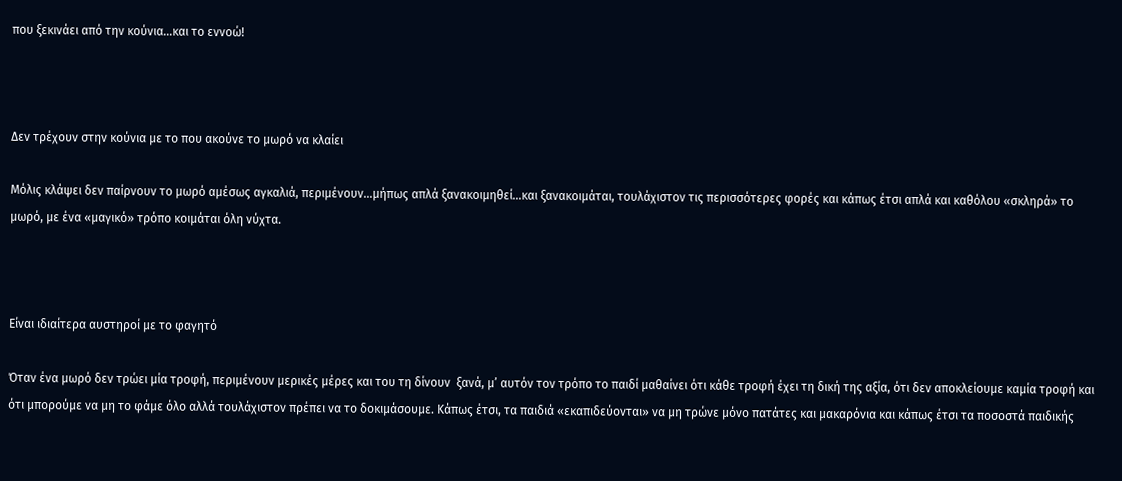που ξεκινάει από την κούνια…και το εννοώ!



Δεν τρέχουν στην κούνια με το που ακούνε το μωρό να κλαίει

Μόλις κλάψει δεν παίρνουν το μωρό αμέσως αγκαλιά, περιμένουν…μήπως απλά ξανακοιμηθεί…και ξανακοιμάται, τουλάχιστον τις περισσότερες φορές και κάπως έτσι απλά και καθόλου «σκληρά» το μωρό, με ένα «μαγικό» τρόπο κοιμάται όλη νύχτα.



Είναι ιδιαίτερα αυστηροί με το φαγητό

Όταν ένα μωρό δεν τρώει μία τροφή, περιμένουν μερικές μέρες και του τη δίνουν  ξανά, μ’ αυτόν τον τρόπο το παιδί μαθαίνει ότι κάθε τροφή έχει τη δική της αξία, ότι δεν αποκλείουμε καμία τροφή και ότι μπορούμε να μη το φάμε όλο αλλά τουλάχιστον πρέπει να το δοκιμάσουμε. Κάπως έτσι, τα παιδιά «εκαπιδεύονται» να μη τρώνε μόνο πατάτες και μακαρόνια και κάπως έτσι τα ποσοστά παιδικής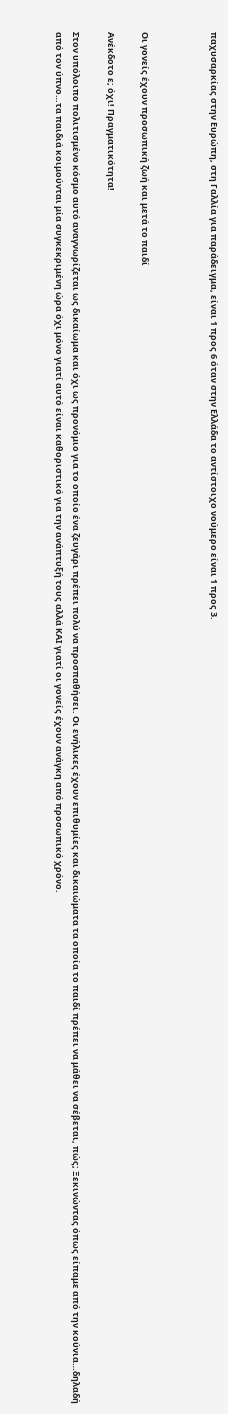παχυσαρκίας στην Ευρώπη, στη Γαλλία για παράδειγμα, είναι 1 προς 6 όταν στην Ελλάδα το αντίστοιχο νούμερο είναι 1 προς 3.



Οι γονείς έχουν προσωπική ζωή και μετά το παιδί

Ανέκδοτο ε; όχι! Πραγματικότητα!

Στον υπόλοιπο πολιτισμένο κόσμο αυτό αναγνωρίζεται ως δικαίωμα και όχι ως προνόμιο για το οποίο ένα ζευγάρι πρέπει πολύ να προσπαθήσει. Οι ενήλικες έχουν επιθυμίες και δικαιώματα τα οποία το παιδί πρέπει να μάθει να σέβεται, πώς; Ξεκινώντας όπως είπαμε από την κούνια…δηλαδή από τον ύπνο…τα παιδιά κοιμούνται μία συγκεκριμένη ώρα όχι μόνο γιατί αυτό είναι καθοριστικό για την ανάπτυξή τους αλλά ΚΑΙ γιατί οι γονείς έχουν ανάγκη από προσωπικό χρόνο.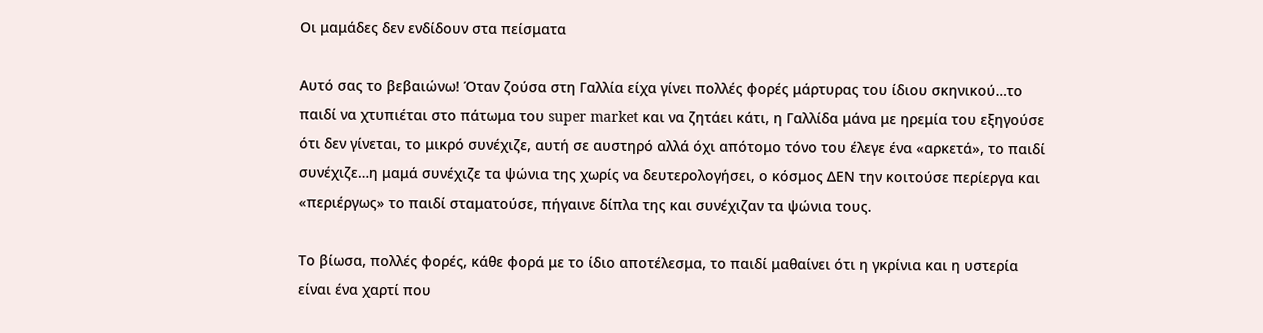Οι μαμάδες δεν ενδίδουν στα πείσματα

Αυτό σας το βεβαιώνω! Όταν ζούσα στη Γαλλία είχα γίνει πολλές φορές μάρτυρας του ίδιου σκηνικού…το παιδί να χτυπιέται στο πάτωμα του super market και να ζητάει κάτι, η Γαλλίδα μάνα με ηρεμία του εξηγούσε ότι δεν γίνεται, το μικρό συνέχιζε, αυτή σε αυστηρό αλλά όχι απότομο τόνο του έλεγε ένα «αρκετά», το παιδί συνέχιζε…η μαμά συνέχιζε τα ψώνια της χωρίς να δευτερολογήσει, ο κόσμος ΔΕΝ την κοιτούσε περίεργα και «περιέργως» το παιδί σταματούσε, πήγαινε δίπλα της και συνέχιζαν τα ψώνια τους.

Το βίωσα, πολλές φορές, κάθε φορά με το ίδιο αποτέλεσμα, το παιδί μαθαίνει ότι η γκρίνια και η υστερία είναι ένα χαρτί που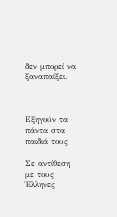δεν μπορεί να ξαναπαίξει.



Εξηγούν τα πάντα στα παιδιά τους

Σε αντίθεση με τους Έλληνες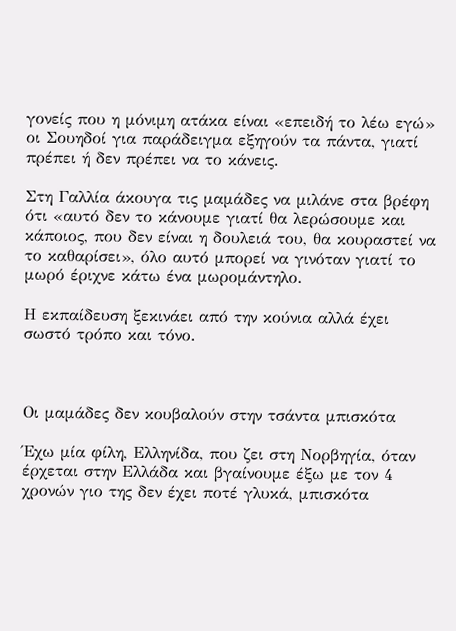γονείς που η μόνιμη ατάκα είναι «επειδή το λέω εγώ» οι Σουηδοί για παράδειγμα εξηγούν τα πάντα, γιατί πρέπει ή δεν πρέπει να το κάνεις.

Στη Γαλλία άκουγα τις μαμάδες να μιλάνε στα βρέφη ότι «αυτό δεν το κάνουμε γιατί θα λερώσουμε και κάποιος, που δεν είναι η δουλειά του, θα κουραστεί να το καθαρίσει», όλο αυτό μπορεί να γινόταν γιατί το μωρό έριχνε κάτω ένα μωρομάντηλο.

Η εκπαίδευση ξεκινάει από την κούνια αλλά έχει σωστό τρόπο και τόνο.



Οι μαμάδες δεν κουβαλούν στην τσάντα μπισκότα

Έχω μία φίλη, Ελληνίδα, που ζει στη Νορβηγία, όταν έρχεται στην Ελλάδα και βγαίνουμε έξω με τον 4 χρονών γιο της δεν έχει ποτέ γλυκά, μπισκότα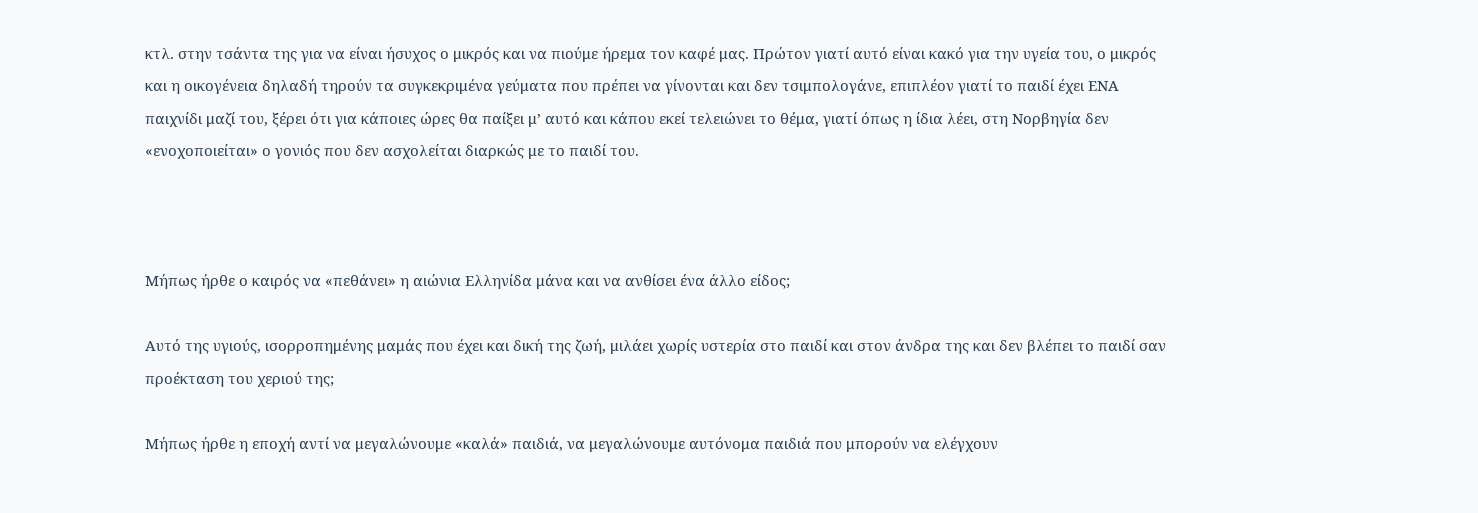κτλ. στην τσάντα της για να είναι ήσυχος ο μικρός και να πιούμε ήρεμα τον καφέ μας. Πρώτον γιατί αυτό είναι κακό για την υγεία του, ο μικρός και η οικογένεια δηλαδή τηρούν τα συγκεκριμένα γεύματα που πρέπει να γίνονται και δεν τσιμπολογάνε, επιπλέον γιατί το παιδί έχει ΕΝΑ παιχνίδι μαζί του, ξέρει ότι για κάποιες ώρες θα παίξει μ’ αυτό και κάπου εκεί τελειώνει το θέμα, γιατί όπως η ίδια λέει, στη Νορβηγία δεν «ενοχοποιείται» ο γονιός που δεν ασχολείται διαρκώς με το παιδί του.



Μήπως ήρθε ο καιρός να «πεθάνει» η αιώνια Ελληνίδα μάνα και να ανθίσει ένα άλλο είδος;

Αυτό της υγιούς, ισορροπημένης μαμάς που έχει και δική της ζωή, μιλάει χωρίς υστερία στο παιδί και στον άνδρα της και δεν βλέπει το παιδί σαν προέκταση του χεριού της;

Μήπως ήρθε η εποχή αντί να μεγαλώνουμε «καλά» παιδιά, να μεγαλώνουμε αυτόνομα παιδιά που μπορούν να ελέγχουν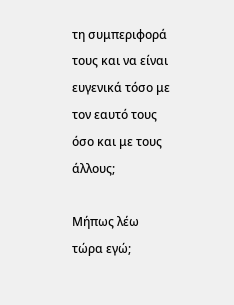τη συμπεριφορά τους και να είναι ευγενικά τόσο με τον εαυτό τους όσο και με τους άλλους;

Μήπως λέω τώρα εγώ;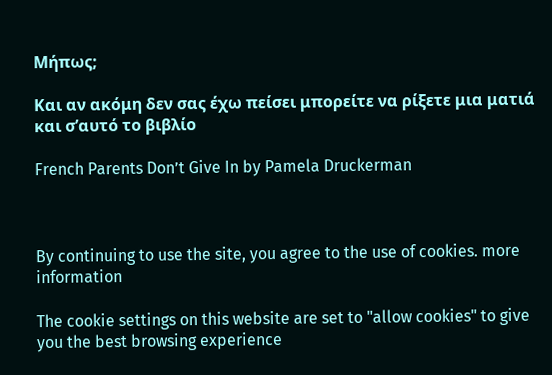Μήπως;

Και αν ακόμη δεν σας έχω πείσει μπορείτε να ρίξετε μια ματιά και σ’αυτό το βιβλίο

French Parents Don’t Give In by Pamela Druckerman



By continuing to use the site, you agree to the use of cookies. more information

The cookie settings on this website are set to "allow cookies" to give you the best browsing experience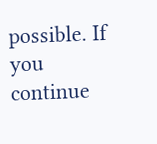possible. If you continue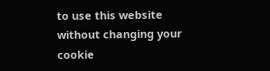to use this website without changing your cookie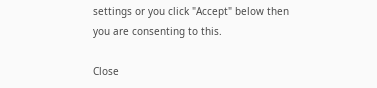settings or you click "Accept" below then you are consenting to this.

Close